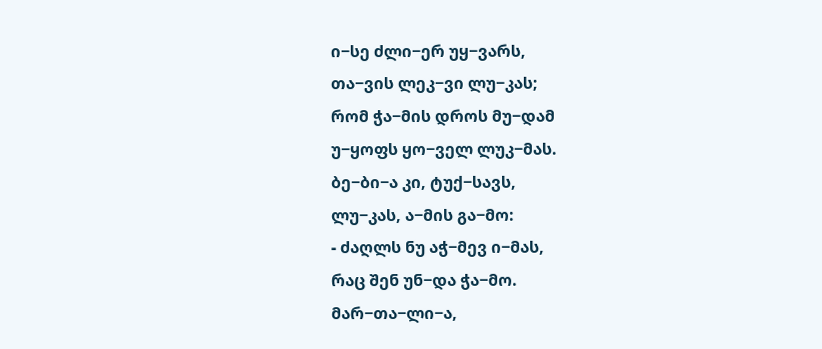ი−სე ძლი−ერ უყ−ვარს,
თა−ვის ლეკ−ვი ლუ−კას;
რომ ჭა−მის დროს მუ−დამ
უ−ყოფს ყო−ველ ლუკ−მას.
ბე−ბი−ა კი, ტუქ−სავს,
ლუ−კას, ა−მის გა−მო:
- ძაღლს ნუ აჭ−მევ ი−მას,
რაც შენ უნ−და ჭა−მო.
მარ−თა−ლი−ა,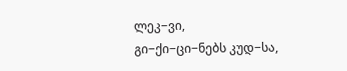ლეკ−ვი,
გი−ქი−ცი−ნებს კუდ−სა,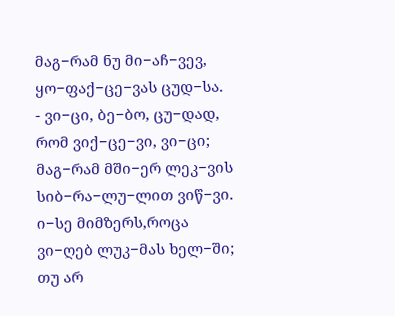მაგ−რამ ნუ მი−აჩ−ვევ,
ყო−ფაქ−ცე−ვას ცუდ−სა.
- ვი−ცი, ბე−ბო, ცუ−დად,
რომ ვიქ−ცე−ვი, ვი−ცი;
მაგ−რამ მში−ერ ლეკ−ვის
სიბ−რა−ლუ−ლით ვიწ−ვი.
ი−სე მიმზერს,როცა
ვი−ღებ ლუკ−მას ხელ−ში;
თუ არ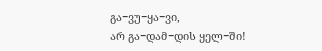გა−ვუ−ყა−ვი,
არ გა−დამ−დის ყელ−ში!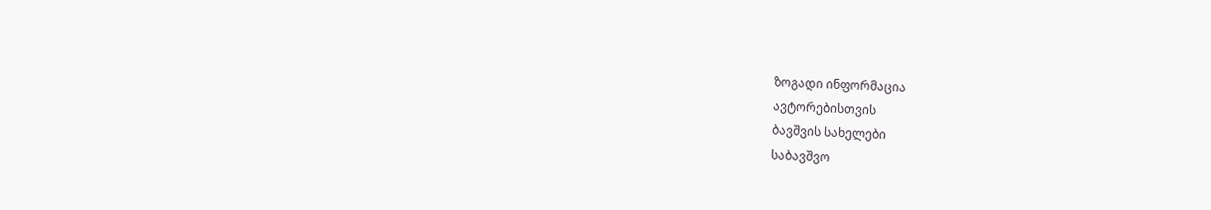ზოგადი ინფორმაცია
ავტორებისთვის
ბავშვის სახელები
საბავშვო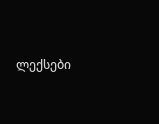ლექსები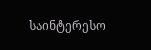საინტერესო